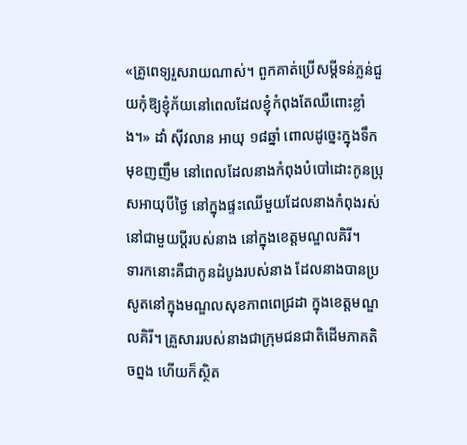«គ្រូពេទ្យរួសរាយណាស់។ ពួកគាត់ប្រើសម្តីទន់ភ្លន់ជួយកុំឱ្យខ្ញុំភ័យនៅពេលដែលខ្ញុំកំពុងតែឈឺពោះខ្លាំង។» ដាំ ស៊ីវលាន អាយុ ១៨ឆ្នាំ ពោលដូច្នេះក្នុងទឹកមុខញញឹម នៅពេលដែលនាងកំពុងបំបៅដោះកូនប្រុសអាយុបីថ្ងៃ នៅក្នុងផ្ទះឈើមួយដែលនាងកំពុងរស់នៅជាមួយប្តីរបស់នាង នៅក្នុងខេត្តមណ្ឌលគិរី។
ទារកនោះគឺជាកូនដំបូងរបស់នាង ដែលនាងបានប្រសូតនៅក្នុងមណ្ឌលសុខភាពពេជ្រដា ក្នុងខេត្តមណ្ឌលគិរី។ គ្រួសាររបស់នាងជាក្រុមជនជាតិដើមភាគតិចព្នង ហើយក៏ស្ថិត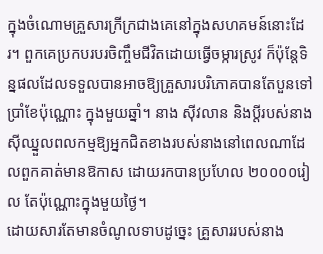ក្នុងចំណោមគ្រួសារក្រីក្រជាងគេនៅក្នុងសហគមន៍នោះដែរ។ ពួកគេប្រកបរបរចិញ្ចឹមជីវិតដោយធ្វើចម្ការស្រូវ ក៏ប៉ុន្តែទិន្នផលដែលទទួលបានអាចឱ្យគ្រួសារបរិភោគបានតែបួនទៅប្រាំខែប៉ុណ្ណោះ ក្នុងមួយឆ្នាំ។ នាង ស៊ីវលាន និងប្តីរបស់នាង ស៊ីឈ្នួលពលកម្មឱ្យអ្នកជិតខាងរបស់នាងនៅពេលណាដែលពួកគាត់មានឱកាស ដោយរកបានប្រហែល ២០០០០រៀល តែប៉ុណ្ណោះក្នុងមួយថ្ងៃ។
ដោយសារតែមានចំណូលទាបដូច្នេះ គ្រួសាររបស់នាង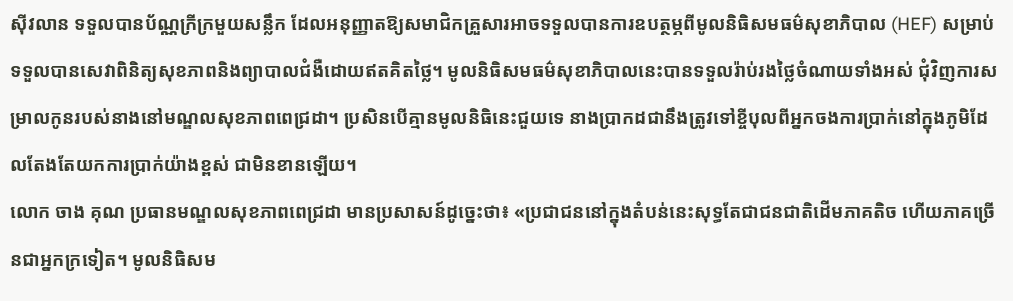ស៊ីវលាន ទទួលបានប័ណ្ណក្រីក្រមួយសន្លឹក ដែលអនុញ្ញាតឱ្យសមាជិកគ្រួសារអាចទទួលបានការឧបត្ថម្ភពីមូលនិធិសមធម៌សុខាភិបាល (HEF) សម្រាប់ទទួលបានសេវាពិនិត្យសុខភាពនិងព្យាបាលជំងឺដោយឥតគិតថ្លៃ។ មូលនិធិសមធម៌សុខាភិបាលនេះបានទទួលរ៉ាប់រងថ្លៃចំណាយទាំងអស់ ជុំវិញការសម្រាលកូនរបស់នាងនៅមណ្ឌលសុខភាពពេជ្រដា។ ប្រសិនបើគ្មានមូលនិធិនេះជួយទេ នាងប្រាកដជានឹងត្រូវទៅខ្ចីបុលពីអ្នកចងការប្រាក់នៅក្នុងភូមិដែលតែងតែយកការប្រាក់យ៉ាងខ្ពស់ ជាមិនខានឡើយ។
លោក ចាង គុណ ប្រធានមណ្ឌលសុខភាពពេជ្រដា មានប្រសាសន៍ដូច្នេះថា៖ «ប្រជាជននៅក្នុងតំបន់នេះសុទ្ធតែជាជនជាតិដើមភាគតិច ហើយភាគច្រើនជាអ្នកក្រទៀត។ មូលនិធិសម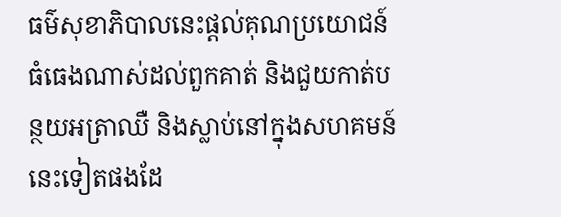ធម៌សុខាភិបាលនេះផ្តល់គុណប្រយោជន៍ធំធេងណាស់ដល់ពួកគាត់ និងជួយកាត់បន្ថយអត្រាឈឺ និងស្លាប់នៅក្នុងសហគមន៍នេះទៀតផងដែ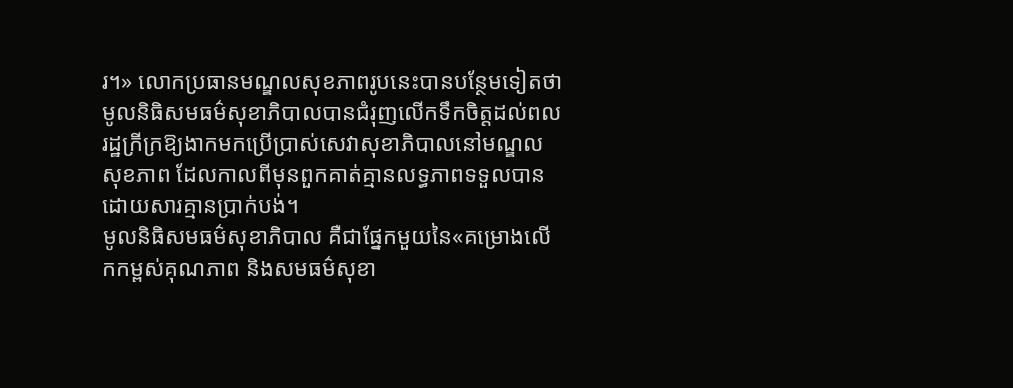រ។» លោកប្រធានមណ្ឌលសុខភាពរូបនេះបានបន្ថែមទៀតថា មូលនិធិសមធម៌សុខាភិបាលបានជំរុញលើកទឹកចិត្តដល់ពលរដ្ឋក្រីក្រឱ្យងាកមកប្រើប្រាស់សេវាសុខាភិបាលនៅមណ្ឌលសុខភាព ដែលកាលពីមុនពួកគាត់គ្មានលទ្ធភាពទទួលបានដោយសារគ្មានប្រាក់បង់។
មូលនិធិសមធម៌សុខាភិបាល គឺជាផ្នែកមួយនៃ«គម្រោងលើកកម្ពស់គុណភាព និងសមធម៌សុខា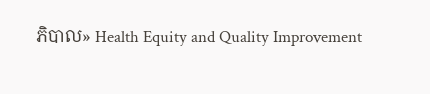ភិបាល» Health Equity and Quality Improvement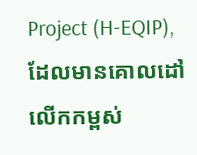Project (H-EQIP), ដែលមានគោលដៅលើកកម្ពស់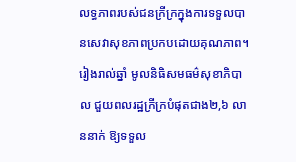លទ្ធភាពរបស់ជនក្រីក្រក្នុងការទទួលបានសេវាសុខភាពប្រកបដោយគុណភាព។ រៀងរាល់ឆ្នាំ មូលនិធិសមធម៌សុខាភិបាល ជួយពលរដ្ឋក្រីក្របំផុតជាង២,៦ លាននាក់ ឱ្យទទួល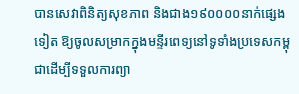បានសេវាពិនិត្យសុខភាព និងជាង១៩០០០០នាក់ផ្សេងទៀត ឱ្យចូលសម្រាកក្នុងមន្ទីរពេទ្យនៅទូទាំងប្រទេសកម្ពុជាដើម្បីទទួលការព្យា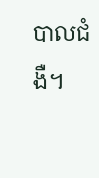បាលជំងឺ។